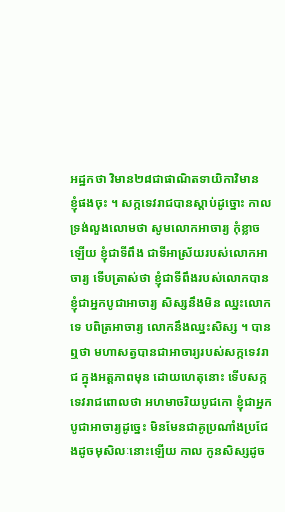អដ្ឋកថា វិមាន២៨ជាផាណិតទាយិកាវិមាន
ខ្ញុំផងចុះ ។ សក្កទេវរាជបានស្តាប់ដូច្នោះ កាលទ្រង់លួងលោមថា សូមលោកអាចារ្យ កុំខ្លាចឡើយ ខ្ញុំជាទីពឹង ជាទីអាស្រ័យរបស់លោកអាចារ្យ ទើបត្រាស់ថា ខ្ញុំជាទីពឹងរបស់លោកបាន ខ្ញុំជាអ្នកបូជាអាចារ្យ សិស្សនឹងមិន ឈ្នះលោកទេ បពិត្រអាចារ្យ លោកនឹងឈ្នះសិស្ស ។ បានឮថា មហាសត្វបានជាអាចារ្យរបស់សក្កទេវរាជ ក្នុងអត្តភាពមុន ដោយហេតុនោះ ទើបសក្កទេវរាជពោលថា អហមាចរិយបូជកោ ខ្ញុំជាអ្នក បូជាអាចារ្យដូច្នេះ មិនមែនជាគូប្រណាំងប្រជែងដូចមុសិលៈនោះឡើយ កាល កូនសិស្សដូច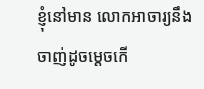ខ្ញុំនៅមាន លោកអាចារ្យនឹងចាញ់ដូចម្តេចកើ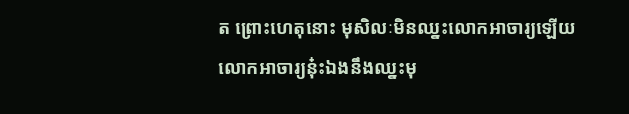ត ព្រោះហេតុនោះ មុសិលៈមិនឈ្នះលោកអាចារ្យឡើយ លោកអាចារ្យនុ៎ះឯងនឹងឈ្នះមុ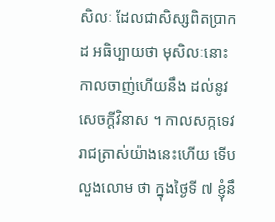សិលៈ ដែលជាសិស្សពិតប្រាកដ អធិប្បាយថា មុសិលៈនោះ កាលចាញ់ហើយនឹង ដល់នូវសេចក្តីវិនាស ។ កាលសក្កទេវរាជត្រាស់យ៉ាងនេះហើយ ទើបលួងលោម ថា ក្នុងថ្ងៃទី ៧ ខ្ញុំនឹ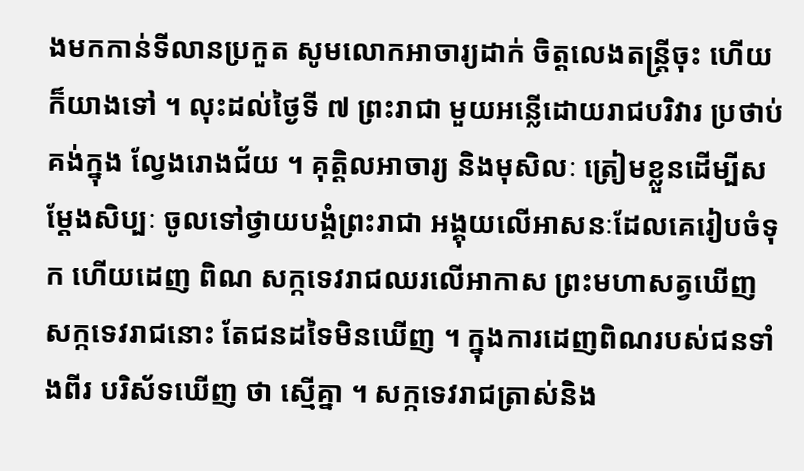ងមកកាន់ទីលានប្រកួត សូមលោកអាចារ្យដាក់ ចិត្តលេងតន្រ្តីចុះ ហើយក៏យាងទៅ ។ លុះដល់ថ្ងៃទី ៧ ព្រះរាជា មួយអន្លើដោយរាជបរិវារ ប្រថាប់គង់ក្នុង ល្វែងរោងជ័យ ។ គុត្តិលអាចារ្យ និងមុសិលៈ ត្រៀមខ្លួនដើម្បីសម្តែងសិប្បៈ ចូលទៅថ្វាយបង្គំព្រះរាជា អង្គុយលើអាសនៈដែលគេរៀបចំទុក ហើយដេញ ពិណ សក្កទេវរាជឈរលើអាកាស ព្រះមហាសត្វឃើញសក្កទេវរាជនោះ តែជនដទៃមិនឃើញ ។ ក្នុងការដេញពិណរបស់ជនទាំងពីរ បរិស័ទឃើញ ថា ស្មើគ្នា ។ សក្កទេវរាជត្រាស់និង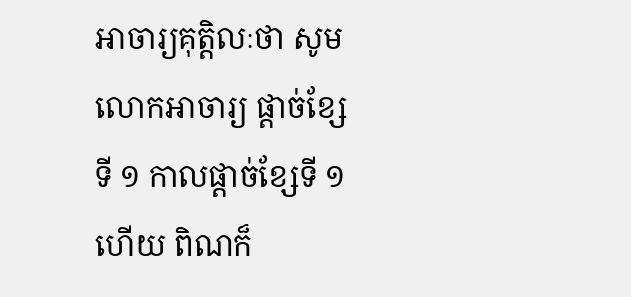អាចារ្យគុត្តិលៈថា សូមលោកអាចារ្យ ផ្តាច់ខ្សែទី ១ កាលផ្តាច់ខ្សែទី ១ ហើយ ពិណក៏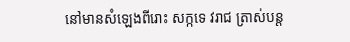នៅមានសំឡេងពីរោះ សក្កទេ វរាជ ត្រាស់បន្ត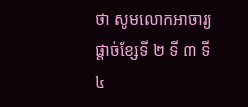ថា សូមលោកអាចារ្យផ្តាច់ខ្សែទី ២ ទី ៣ ទី ៤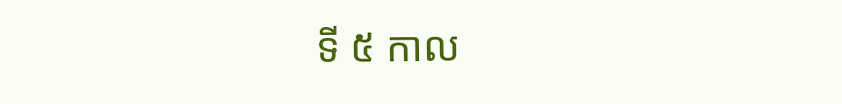ទី ៥ កាល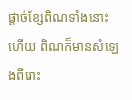ផ្តាច់ខ្សែពិណទាំងនោះហើយ ពិណក៏មានសំឡេងពីរោះ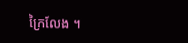ក្រៃលែង ។